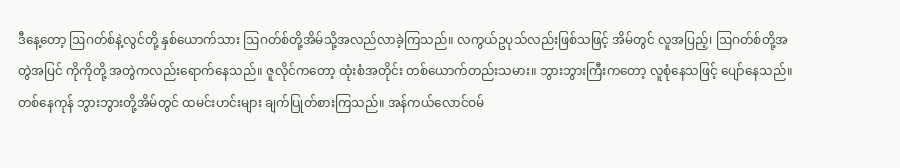ဒီနေ့တော့ ဩဂတ်စ်နဲ့လွင်တို့ နှစ်ယောက်သား ဩဂတ်စ်တို့အိမ်သို့အလည်လာခဲ့ကြသည်။ လကွယ်ဥပုသ်လည်းဖြစ်သဖြင့် အိမ်တွင် လူအပြည့်၊ ဩဂတ်စ်တို့အတွဲအပြင် ကိုကိုတို့ အတွဲကလည်းရောက်နေသည်။ ဇူလိုင်ကတော့ ထုံးစံအတိုင်း တစ်ယောက်တည်းသမား။ ဘွားဘွားကြီးကတော့ လူစုံနေသဖြင့် ပျော်နေသည်။ တစ်နေကုန် ဘွားဘွားတို့အိမ်တွင် ထမင်းဟင်းများ ချက်ပြုတ်စားကြသည်။ အန်ကယ်လောင်ဝမ်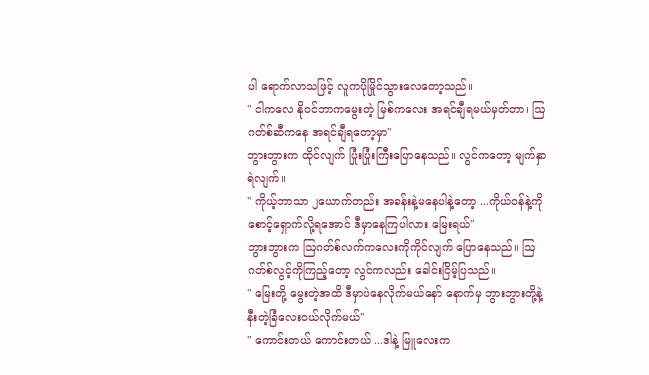ပါ ရောက်လာသဖြင့် လူကပိုမြိုင်သွားလေတော့သည်။
" ငါကလေ နိုဝင်ဘာကမွေးတဲ့ မြစ်ကလေး အရင်ချီရမယ်မှတ်တာ၊ ဩဂတ်စ်ဆီကနေ အရင်ချီရတော့မှာ"
ဘွားဘွားက ထိုင်လျက် ပြုံးပြုံးကြီးပြောနေသည်။ လွင်ကတော့ မျက်နှာရဲလျက်။
" ကိုယ့်ဘာသာ ၂ယောက်တည်း အခန်းနဲ့မနေပါနဲ့တော့ ...ကိုယ်ဝန်နဲ့ကို စောင့်ရှောက်လို့ရအောင် ဒီမှာနေကြပါလား မြေးရယ်"
ဘွားဘွားက ဩဂတ်စ်လက်ကလေးကိုကိုင်လျက် ပြောနေသည်။ ဩဂတ်စ်လွင့်ကိုကြည့်တော့ လွင်ကလည်း ခေါင်းငြိမ့်ပြသည်။
" မြေးတို့ မွေးတဲ့အထိ ဒီမှာပဲနေလိုက်မယ်နော် နောက်မှ ဘွားဘွားတို့နဲ့နီးတဲ့ခြံလေးဝယ်လိုက်မယ်"
" ကောင်းတယ် ကောင်းတယ် ...ဒါနဲ့ မြူလေးက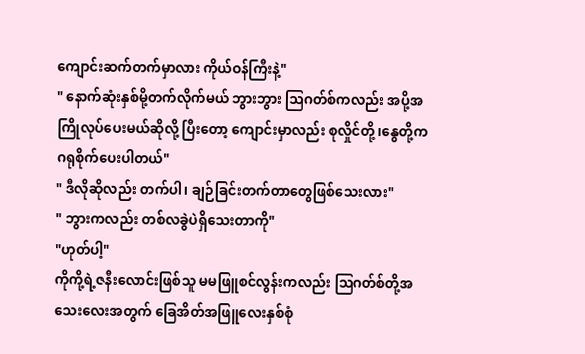ကျောင်းဆက်တက်မှာလား ကိုယ်ဝန်ကြီးနဲ့"
" နောက်ဆုံးနှစ်မို့တက်လိုက်မယ် ဘွားဘွား ဩဂတ်စ်ကလည်း အပို့အကြိုလုပ်ပေးမယ်ဆိုလို့ ပြီးတော့ ကျောင်းမှာလည်း စုလှိုင်တို့၊နွေတို့က ဂရုစိုက်ပေးပါတယ်"
" ဒီလိုဆိုလည်း တက်ပါ၊ ချဉ်ခြင်းတက်တာတွေဖြစ်သေးလား"
" ဘွားကလည်း တစ်လခွဲပဲရှိသေးတာကို"
"ဟုတ်ပါ့"
ကိုကို့ရဲ့ဇနီးလောင်းဖြစ်သူ မမဖြူစင်လွန်းကလည်း ဩဂတ်စ်တို့အသေးလေးအတွက် ခြေအိတ်အဖြူလေးနှစ်စုံ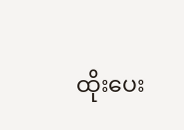ထိုးပေး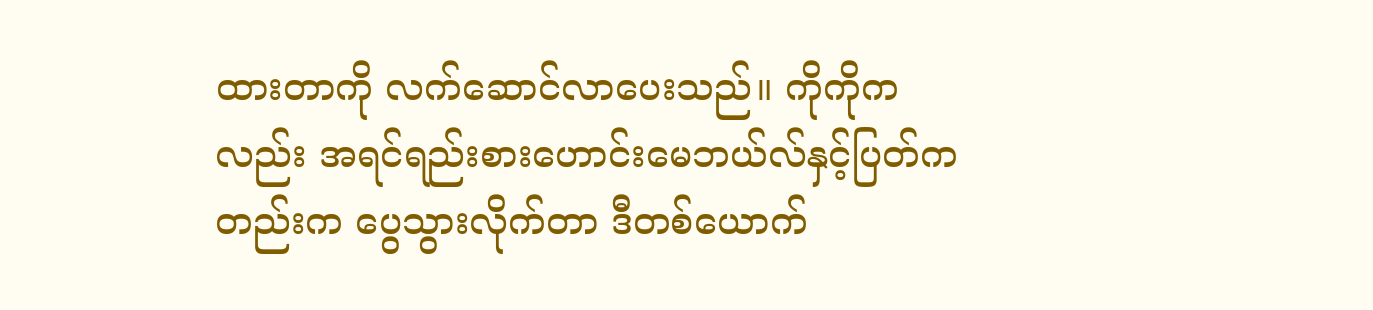ထားတာကို လက်ဆောင်လာပေးသည်။ ကိုကိုကလည်း အရင်ရည်းစားဟောင်းမေဘယ်လ်နှင့်ပြတ်ကတည်းက ပွေသွားလိုက်တာ ဒီတစ်ယောက်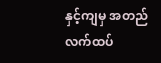နှင့်ကျမှ အတည်လက်ထပ်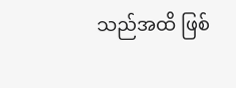သည်အထိ ဖြစ်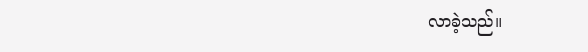လာခဲ့သည်။